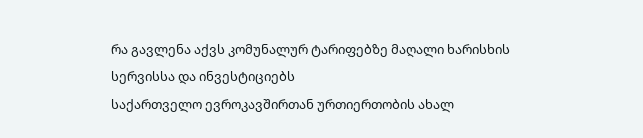რა გავლენა აქვს კომუნალურ ტარიფებზე მაღალი ხარისხის სერვისსა და ინვესტიციებს
საქართველო ევროკავშირთან ურთიერთობის ახალ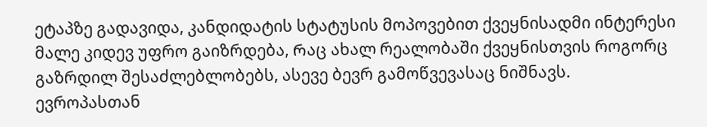ეტაპზე გადავიდა, კანდიდატის სტატუსის მოპოვებით ქვეყნისადმი ინტერესი მალე კიდევ უფრო გაიზრდება, Რაც ახალ რეალობაში ქვეყნისთვის როგორც გაზრდილ შესაძლებლობებს, ასევე ბევრ გამოწვევასაც ნიშნავს.
ევროპასთან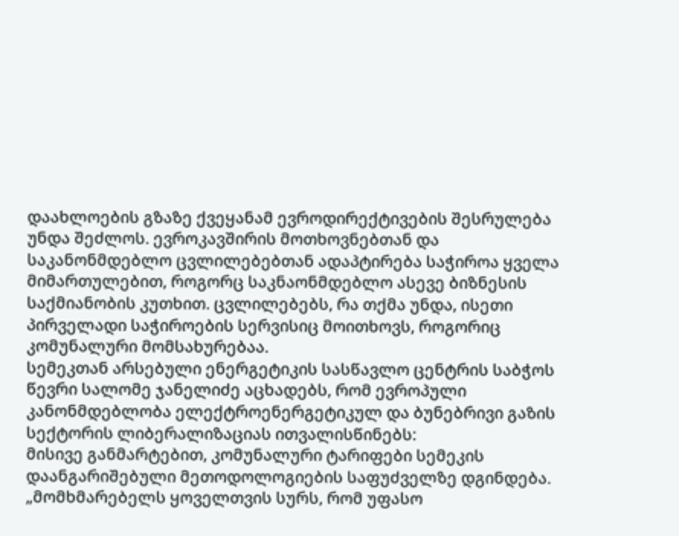დაახლოების გზაზე ქვეყანამ ევროდირექტივების შესრულება უნდა შეძლოს. ევროკავშირის მოთხოვნებთან და საკანონმდებლო ცვლილებებთან ადაპტირება საჭიროა ყველა მიმართულებით, როგორც საკნაონმდებლო ასევე ბიზნესის საქმიანობის კუთხით. ცვლილებებს, რა თქმა უნდა, ისეთი პირველადი საჭიროების სერვისიც მოითხოვს, როგორიც კომუნალური მომსახურებაა.
სემეკთან არსებული ენერგეტიკის სასწავლო ცენტრის საბჭოს წევრი სალომე ჯანელიძე აცხადებს, რომ ევროპული კანონმდებლობა ელექტროენერგეტიკულ და ბუნებრივი გაზის სექტორის ლიბერალიზაციას ითვალისწინებს:
მისივე განმარტებით, კომუნალური ტარიფები სემეკის დაანგარიშებული მეთოდოლოგიების საფუძველზე დგინდება. „მომხმარებელს ყოველთვის სურს, რომ უფასო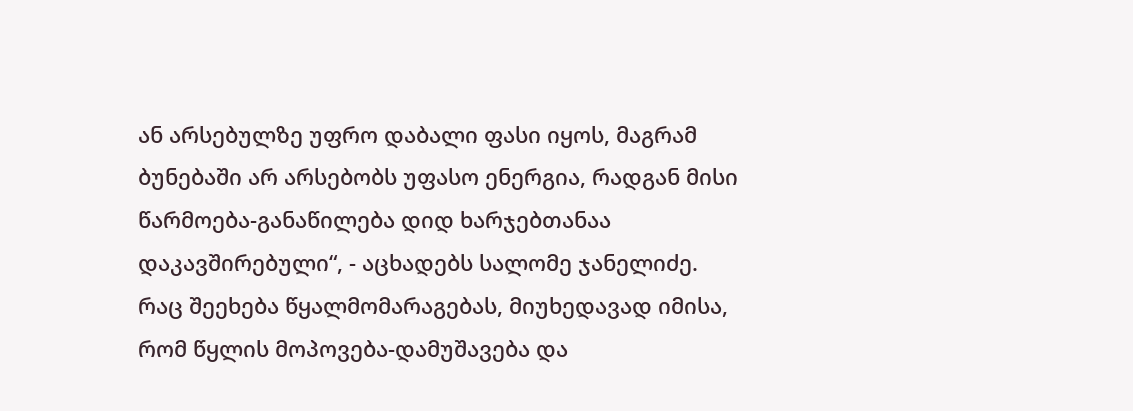ან არსებულზე უფრო დაბალი ფასი იყოს, მაგრამ ბუნებაში არ არსებობს უფასო ენერგია, რადგან მისი წარმოება-განაწილება დიდ ხარჯებთანაა დაკავშირებული“, - აცხადებს სალომე ჯანელიძე.
რაც შეეხება წყალმომარაგებას, მიუხედავად იმისა, რომ წყლის მოპოვება-დამუშავება და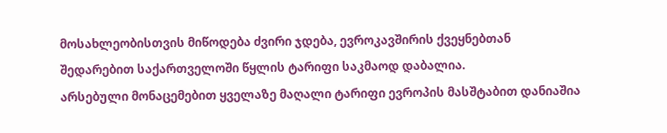მოსახლეობისთვის მიწოდება ძვირი ჯდება, ევროკავშირის ქვეყნებთან შედარებით საქართველოში წყლის ტარიფი საკმაოდ დაბალია.
არსებული მონაცემებით ყველაზე მაღალი ტარიფი ევროპის მასშტაბით დანიაშია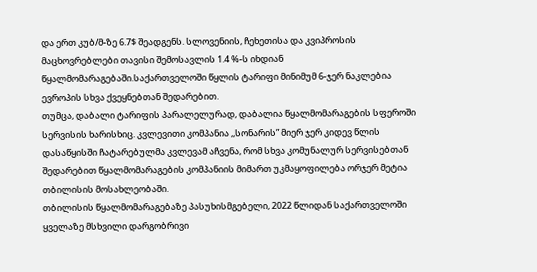და ერთ კუბ/მ-ზე 6.7$ შეადგენს. სლოვენიის, ჩეხეთისა და კვიპროსის მაცხოვრებლები თავისი შემოსავლის 1.4 %-ს იხდიან წყალმომარაგებაში.საქართველოში წყლის ტარიფი მინიმუმ 6-ჯერ ნაკლებია ევროპის სხვა ქვეყნებთან შედარებით.
თუმცა, დაბალი ტარიფის პარალელურად, დაბალია წყალმომარაგების სფეროში სერვისის ხარისხიც. კვლევითი კომპანია ,,სონარის” მიერ ჯერ კიდევ წლის დასაწყისში ჩატარებულმა კვლევამ აჩვენა, რომ სხვა კომუნალურ სერვისებთან შედარებით წყალმომარაგების კომპანიის მიმართ უკმაყოფილება ორჯერ მეტია თბილისის მოსახლეობაში.
თბილისის წყალმომარაგებაზე პასუხისმგებელი, 2022 წლიდან საქართველოში ყველაზე მსხვილი დარგობრივი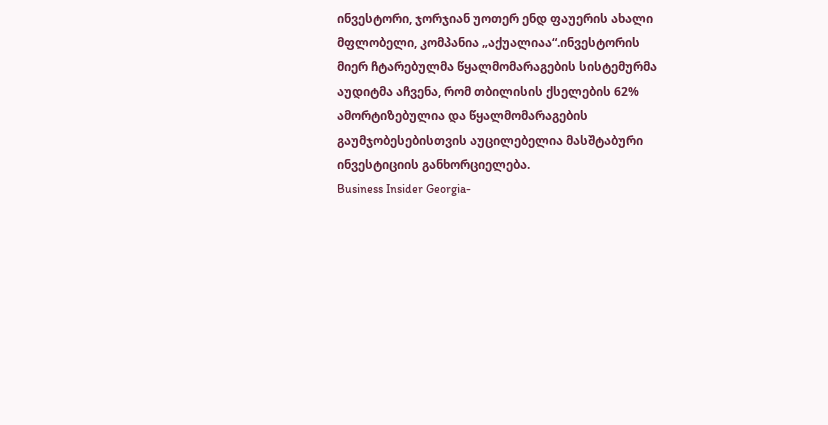ინვესტორი, ჯორჯიან უოთერ ენდ ფაუერის ახალი მფლობელი, კომპანია „აქუალიაა“.ინვესტორის მიერ ჩტარებულმა წყალმომარაგების სისტემურმა აუდიტმა აჩვენა, რომ თბილისის ქსელების 62% ამორტიზებულია და წყალმომარაგების გაუმჯობესებისთვის აუცილებელია მასშტაბური ინვესტიციის განხორციელება.
Business Insider Georgia-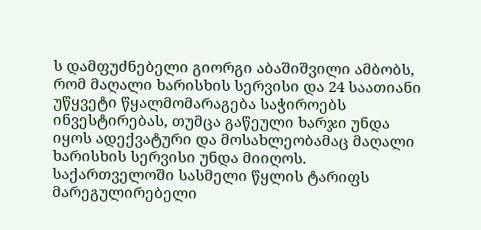ს დამფუძნებელი გიორგი აბაშიშვილი ამბობს, რომ მაღალი ხარისხის სერვისი და 24 საათიანი უწყვეტი წყალმომარაგება საჭიროებს ინვესტირებას, თუმცა გაწეული ხარჯი უნდა იყოს ადექვატური და მოსახლეობამაც მაღალი ხარისხის სერვისი უნდა მიიღოს.
საქართველოში სასმელი წყლის ტარიფს მარეგულირებელი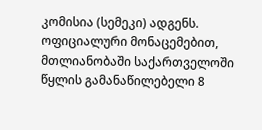კომისია (სემეკი) ადგენს. ოფიციალური მონაცემებით, მთლიანობაში საქართველოში წყლის გამანაწილებელი 8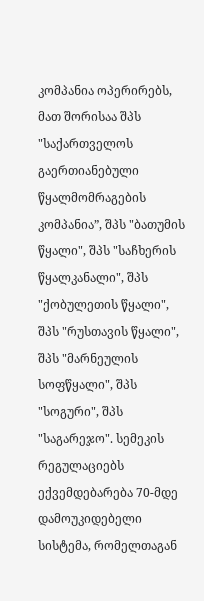კომპანია ოპერირებს, მათ შორისაა შპს "საქართველოს გაერთიანებული წყალმომრაგების კომპანია”, შპს "ბათუმის წყალი", შპს "საჩხერის წყალკანალი", შპს "ქობულეთის წყალი", შპს "რუსთავის წყალი", შპს "მარნეულის სოფწყალი", შპს "სოგური", შპს "საგარეჯო". სემეკის რეგულაციებს ექვემდებარება 70-მდე დამოუკიდებელი სისტემა, რომელთაგან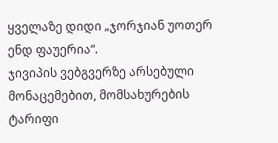ყველაზე დიდი „ჯორჯიან უოთერ ენდ ფაუერია“.
ჯივიპის ვებგვერზე არსებული მონაცემებით, მომსახურების ტარიფი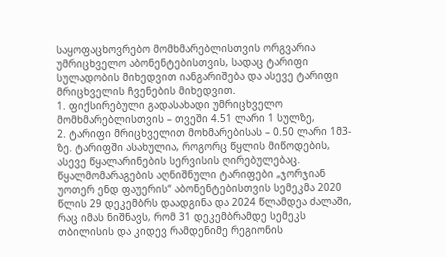საყოფაცხოვრებო მომხმარებლისთვის ორგვარია უმრიცხველო აბონენტებისთვის, სადაც ტარიფი სულადობის მიხედვით იანგარიშება და ასევე ტარიფი მრიცხველის ჩვენების მიხედვით.
1. ფიქსირებული გადასახადი უმრიცხველო მომხმარებლისთვის – თვეში 4.51 ლარი 1 სულზე,
2. ტარიფი მრიცხველით მოხმარებისას – 0.50 ლარი 1მ3-ზე. ტარიფში ასახულია, როგორც წყლის მიწოდების, ასევე წყალარინების სერვისის ღირებულებაც.
წყალმომარაგების აღნიშნული ტარიფები „ჯორჯიან უოთერ ენდ ფაუერის“ აბონენტებისთვის სემეკმა 2020 წლის 29 დეკემბრს დაადგინა და 2024 წლამდეა ძალაში, რაც იმას ნიშნავს, რომ 31 დეკემბრამდე სემეკს თბილისის და კიდევ რამდენიმე რეგიონის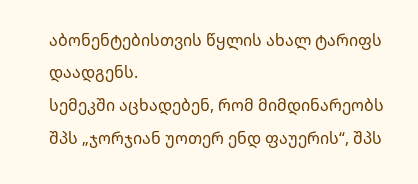აბონენტებისთვის წყლის ახალ ტარიფს დაადგენს.
სემეკში აცხადებენ, რომ მიმდინარეობს შპს „ჯორჯიან უოთერ ენდ ფაუერის“, შპს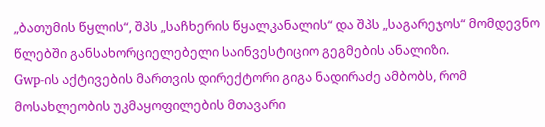„ბათუმის წყლის“, შპს „საჩხერის წყალკანალის“ და შპს „საგარეჯოს“ მომდევნო წლებში განსახორციელებელი საინვესტიციო გეგმების ანალიზი.
Gwp-ის აქტივების მართვის დირექტორი გიგა ნადირაძე ამბობს, რომ მოსახლეობის უკმაყოფილების მთავარი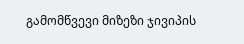გამომწვევი მიზეზი ჯივიპის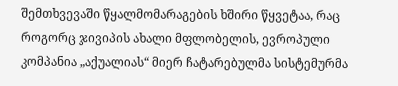შემთხვევაში წყალმომარაგების ხშირი წყვეტაა, რაც როგორც ჯივიპის ახალი მფლობელის, ევროპული კომპანია „აქუალიას“ მიერ ჩატარებულმა სისტემურმა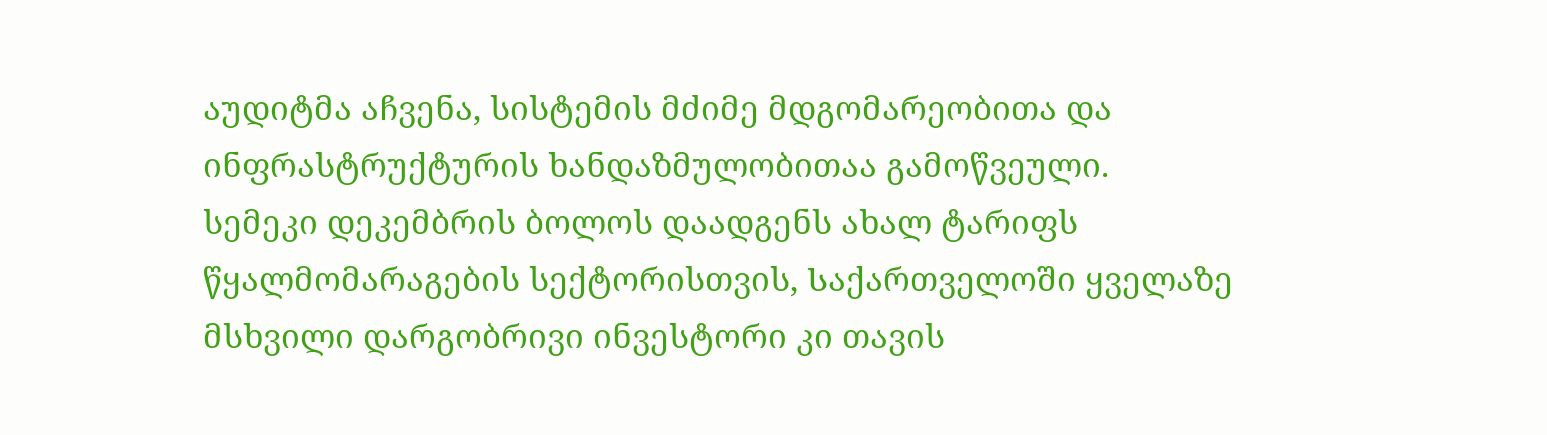აუდიტმა აჩვენა, სისტემის მძიმე მდგომარეობითა და ინფრასტრუქტურის ხანდაზმულობითაა გამოწვეული.
სემეკი დეკემბრის ბოლოს დაადგენს ახალ ტარიფს წყალმომარაგების სექტორისთვის, Საქართველოში ყველაზე მსხვილი დარგობრივი ინვესტორი კი თავის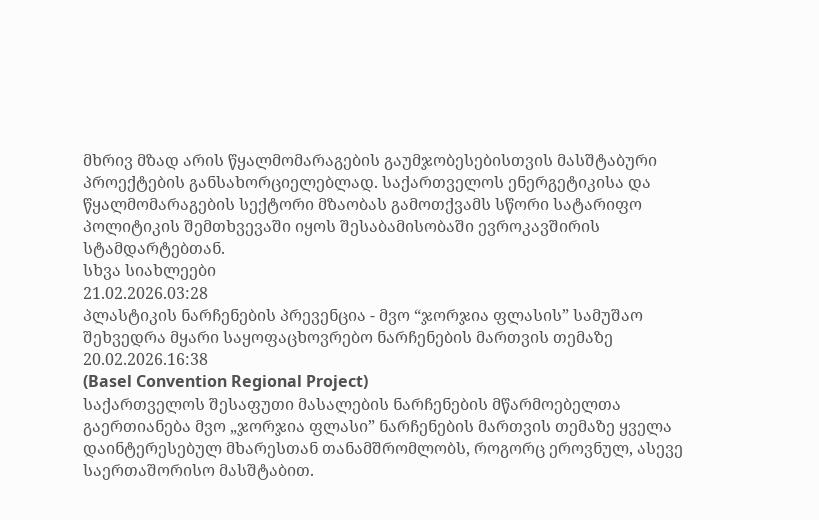მხრივ მზად არის წყალმომარაგების გაუმჯობესებისთვის მასშტაბური პროექტების განსახორციელებლად. საქართველოს ენერგეტიკისა და წყალმომარაგების სექტორი მზაობას გამოთქვამს სწორი სატარიფო პოლიტიკის შემთხვევაში იყოს შესაბამისობაში ევროკავშირის სტამდარტებთან.
სხვა სიახლეები
21.02.2026.03:28
პლასტიკის ნარჩენების პრევენცია - მვო “ჯორჯია ფლასის” სამუშაო შეხვედრა მყარი საყოფაცხოვრებო ნარჩენების მართვის თემაზე
20.02.2026.16:38
(Basel Convention Regional Project)
საქართველოს შესაფუთი მასალების ნარჩენების მწარმოებელთა გაერთიანება მვო „ჯორჯია ფლასი” ნარჩენების მართვის თემაზე ყველა დაინტერესებულ მხარესთან თანამშრომლობს, როგორც ეროვნულ, ასევე საერთაშორისო მასშტაბით.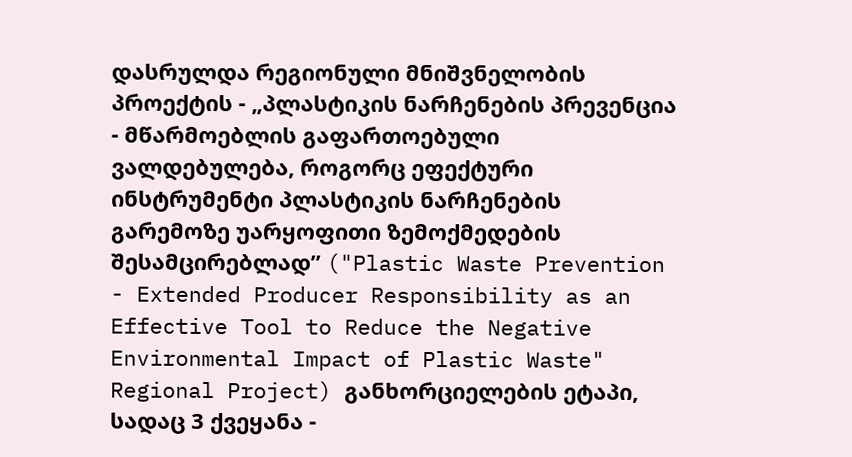დასრულდა რეგიონული მნიშვნელობის პროექტის - „პლასტიკის ნარჩენების პრევენცია - მწარმოებლის გაფართოებული ვალდებულება, როგორც ეფექტური ინსტრუმენტი პლასტიკის ნარჩენების გარემოზე უარყოფითი ზემოქმედების შესამცირებლად” ("Plastic Waste Prevention - Extended Producer Responsibility as an Effective Tool to Reduce the Negative Environmental Impact of Plastic Waste" Regional Project) განხორციელების ეტაპი, სადაც 3 ქვეყანა -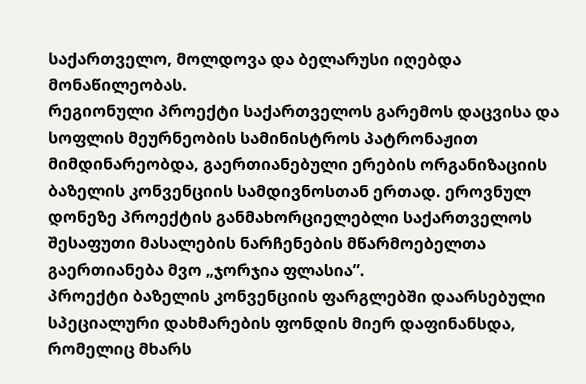საქართველო, მოლდოვა და ბელარუსი იღებდა მონაწილეობას.
რეგიონული პროექტი საქართველოს გარემოს დაცვისა და სოფლის მეურნეობის სამინისტროს პატრონაჟით მიმდინარეობდა, გაერთიანებული ერების ორგანიზაციის ბაზელის კონვენციის სამდივნოსთან ერთად. ეროვნულ დონეზე პროექტის განმახორციელებლი საქართველოს შესაფუთი მასალების ნარჩენების მწარმოებელთა გაერთიანება მვო „ჯორჯია ფლასია”.
პროექტი ბაზელის კონვენციის ფარგლებში დაარსებული სპეციალური დახმარების ფონდის მიერ დაფინანსდა, რომელიც მხარს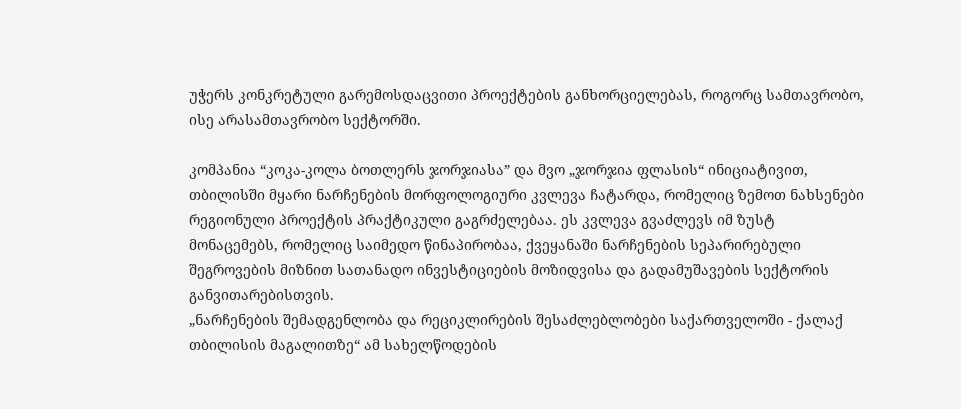უჭერს კონკრეტული გარემოსდაცვითი პროექტების განხორციელებას, როგორც სამთავრობო, ისე არასამთავრობო სექტორში.

კომპანია “კოკა-კოლა ბოთლერს ჯორჯიასა” და მვო „ჯორჯია ფლასის“ ინიციატივით, თბილისში მყარი ნარჩენების მორფოლოგიური კვლევა ჩატარდა, რომელიც ზემოთ ნახსენები რეგიონული პროექტის პრაქტიკული გაგრძელებაა. ეს კვლევა გვაძლევს იმ ზუსტ მონაცემებს, რომელიც საიმედო წინაპირობაა, ქვეყანაში ნარჩენების სეპარირებული შეგროვების მიზნით სათანადო ინვესტიციების მოზიდვისა და გადამუშავების სექტორის განვითარებისთვის.
„ნარჩენების შემადგენლობა და რეციკლირების შესაძლებლობები საქართველოში - ქალაქ თბილისის მაგალითზე“ ამ სახელწოდების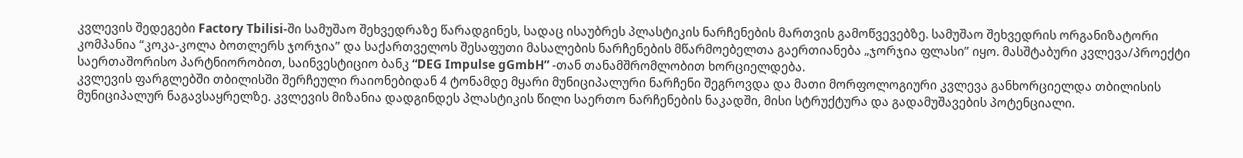კვლევის შედეგები Factory Tbilisi-ში სამუშაო შეხვედრაზე წარადგინეს, სადაც ისაუბრეს პლასტიკის ნარჩენების მართვის გამოწვევებზე. სამუშაო შეხვედრის ორგანიზატორი კომპანია “კოკა-კოლა ბოთლერს ჯორჯია” და საქართველოს შესაფუთი მასალების ნარჩენების მწარმოებელთა გაერთიანება „ჯორჯია ფლასი” იყო. მასშტაბური კვლევა/პროექტი საერთაშორისო პარტნიორობით, საინვესტიციო ბანკ “DEG Impulse gGmbH” -თან თანამშრომლობით ხორციელდება.
კვლევის ფარგლებში თბილისში შერჩეული რაიონებიდან 4 ტონამდე მყარი მუნიციპალური ნარჩენი შეგროვდა და მათი მორფოლოგიური კვლევა განხორციელდა თბილისის მუნიციპალურ ნაგავსაყრელზე. კვლევის მიზანია დადგინდეს პლასტიკის წილი საერთო ნარჩენების ნაკადში, მისი სტრუქტურა და გადამუშავების პოტენციალი.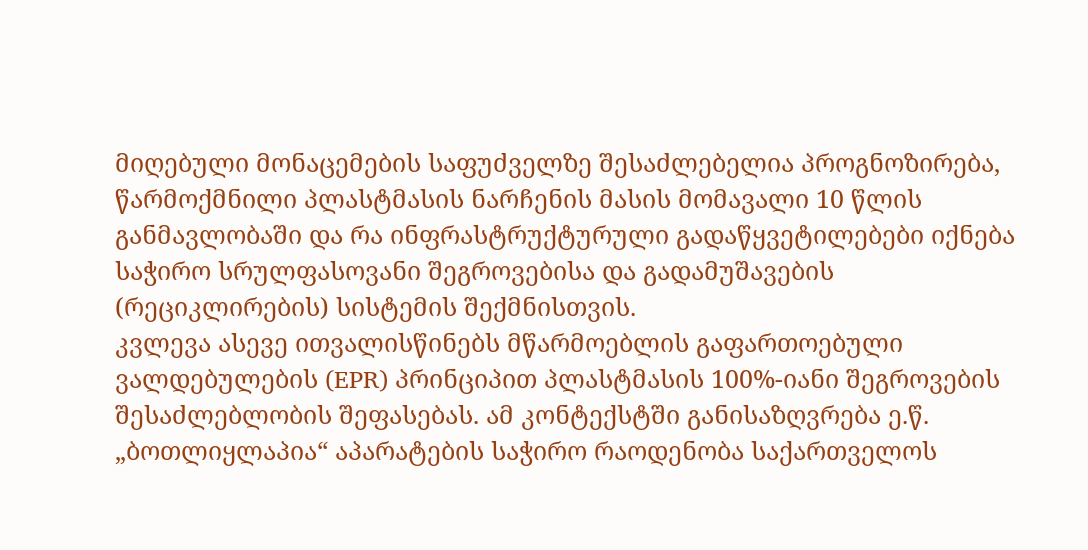მიღებული მონაცემების საფუძველზე შესაძლებელია პროგნოზირება, წარმოქმნილი პლასტმასის ნარჩენის მასის მომავალი 10 წლის განმავლობაში და რა ინფრასტრუქტურული გადაწყვეტილებები იქნება საჭირო სრულფასოვანი შეგროვებისა და გადამუშავების (რეციკლირების) სისტემის შექმნისთვის.
კვლევა ასევე ითვალისწინებს მწარმოებლის გაფართოებული ვალდებულების (EPR) პრინციპით პლასტმასის 100%-იანი შეგროვების შესაძლებლობის შეფასებას. ამ კონტექსტში განისაზღვრება ე.წ. „ბოთლიყლაპია“ აპარატების საჭირო რაოდენობა საქართველოს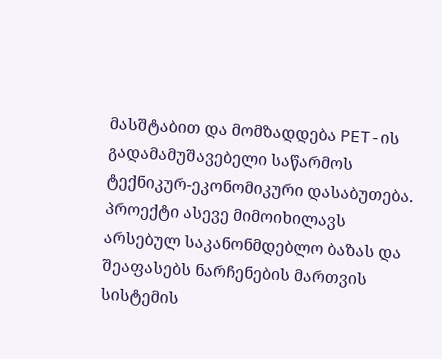მასშტაბით და მომზადდება PET-ის გადამამუშავებელი საწარმოს ტექნიკურ-ეკონომიკური დასაბუთება.
პროექტი ასევე მიმოიხილავს არსებულ საკანონმდებლო ბაზას და შეაფასებს ნარჩენების მართვის სისტემის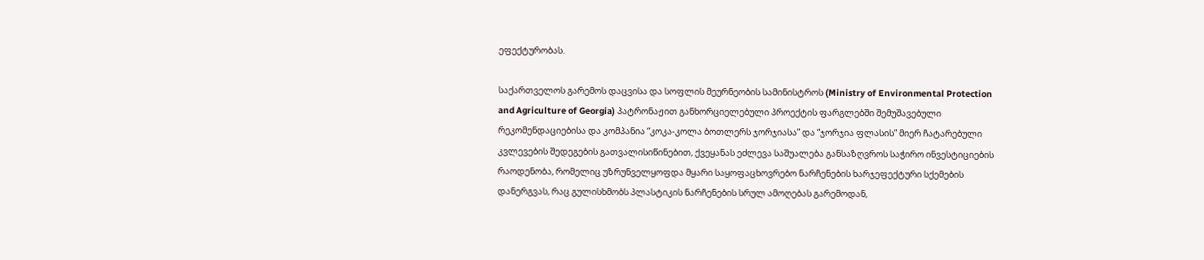ეფექტურობას.

საქართველოს გარემოს დაცვისა და სოფლის მეურნეობის სამინისტროს (Ministry of Environmental Protection and Agriculture of Georgia) პატრონაჟით განხორციელებული პროექტის ფარგლებში შემუშავებული რეკომენდაციებისა და კომპანია “კოკა-კოლა ბოთლერს ჯორჯიასა” და “ჯორჯია ფლასის” მიერ ჩატარებული კვლევების შედეგების გათვალისიწინებით, ქვეყანას ეძლევა საშუალება განსაზღვროს საჭირო ინვესტიციების რაოდენობა, რომელიც უზრუნველყოფდა მყარი საყოფაცხოვრებო ნარჩენების ხარჯეფექტური სქემების დანერგვას, რაც გულისხმობს პლასტიკის ნარჩენების სრულ ამოღებას გარემოდან,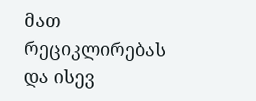მათ რეციკლირებას და ისევ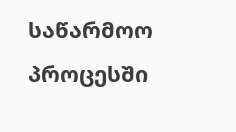საწარმოო პროცესში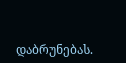დაბრუნებას.